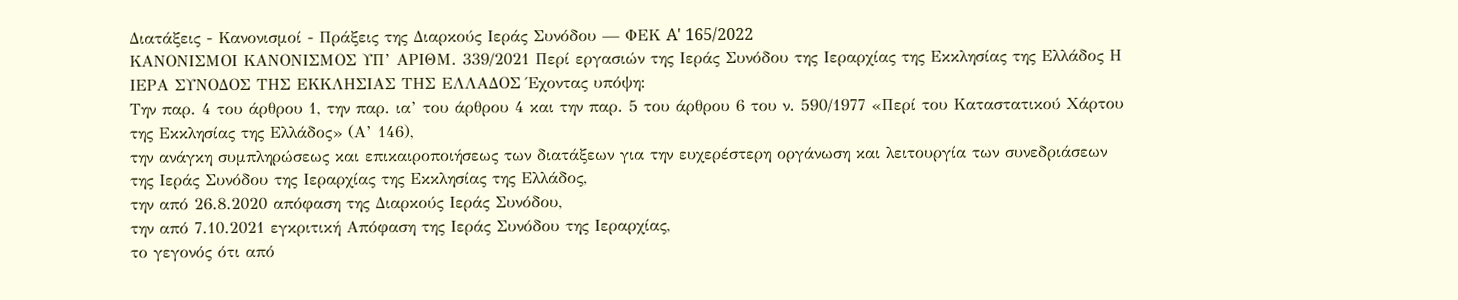Διατάξεις - Κανονισμοί - Πράξεις της Διαρκούς Ιεράς Συνόδου — ΦΕΚ A' 165/2022
ΚΑΝΟΝΙΣΜΟΙ ΚΑΝΟΝΙΣΜΟΣ ΥΠ’ ΑΡΙΘΜ. 339/2021 Περί εργασιών της Ιεράς Συνόδου της Ιεραρχίας της Εκκλησίας της Ελλάδος Η ΙΕΡΑ ΣΥΝΟΔΟΣ ΤΗΣ ΕΚΚΛΗΣΙΑΣ ΤΗΣ ΕΛΛΑΔΟΣ Έχοντας υπόψη:
Την παρ. 4 του άρθρου 1, την παρ. ια’ του άρθρου 4 και την παρ. 5 του άρθρου 6 του ν. 590/1977 «Περί του Καταστατικού Χάρτου της Εκκλησίας της Ελλάδος» (Α’ 146),
την ανάγκη συμπληρώσεως και επικαιροποιήσεως των διατάξεων για την ευχερέστερη οργάνωση και λειτουργία των συνεδριάσεων της Ιεράς Συνόδου της Ιεραρχίας της Εκκλησίας της Ελλάδος,
την από 26.8.2020 απόφαση της Διαρκούς Ιεράς Συνόδου,
την από 7.10.2021 εγκριτική Απόφαση της Ιεράς Συνόδου της Ιεραρχίας,
το γεγονός ότι από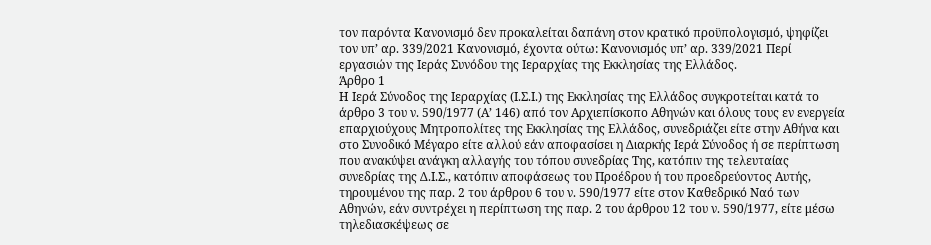τον παρόντα Κανονισμό δεν προκαλείται δαπάνη στον κρατικό προϋπολογισμό, ψηφίζει τον υπ’ αρ. 339/2021 Κανονισμό, έχοντα ούτω: Κανονισμός υπ’ αρ. 339/2021 Περί εργασιών της Ιεράς Συνόδου της Ιεραρχίας της Εκκλησίας της Ελλάδος.
Άρθρο 1
Η Ιερά Σύνοδος της Ιεραρχίας (Ι.Σ.Ι.) της Εκκλησίας της Ελλάδος συγκροτείται κατά το άρθρο 3 του ν. 590/1977 (Α’ 146) από τον Αρχιεπίσκοπο Αθηνών και όλους τους εν ενεργεία επαρχιούχους Μητροπολίτες της Εκκλησίας της Ελλάδος, συνεδριάζει είτε στην Αθήνα και στο Συνοδικό Μέγαρο είτε αλλού εάν αποφασίσει η Διαρκής Ιερά Σύνοδος ή σε περίπτωση που ανακύψει ανάγκη αλλαγής του τόπου συνεδρίας Της, κατόπιν της τελευταίας συνεδρίας της Δ.Ι.Σ., κατόπιν αποφάσεως του Προέδρου ή του προεδρεύοντος Αυτής, τηρουμένου της παρ. 2 του άρθρου 6 του ν. 590/1977 είτε στον Καθεδρικό Ναό των Αθηνών, εάν συντρέχει η περίπτωση της παρ. 2 του άρθρου 12 του ν. 590/1977, είτε μέσω τηλεδιασκέψεως σε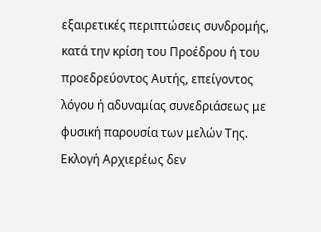εξαιρετικές περιπτώσεις συνδρομής, κατά την κρίση του Προέδρου ή του προεδρεύοντος Αυτής, επείγοντος λόγου ή αδυναμίας συνεδριάσεως με φυσική παρουσία των μελών Της. Εκλογή Αρχιερέως δεν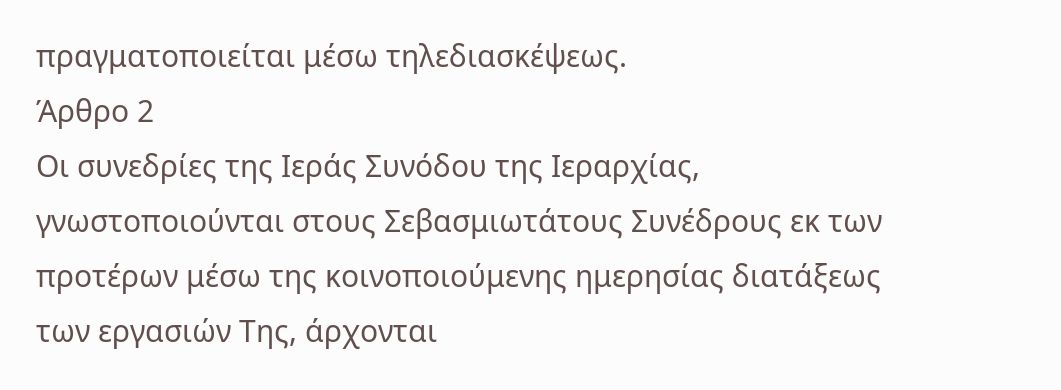πραγματοποιείται μέσω τηλεδιασκέψεως.
Άρθρο 2
Οι συνεδρίες της Ιεράς Συνόδου της Ιεραρχίας, γνωστοποιούνται στους Σεβασμιωτάτους Συνέδρους εκ των προτέρων μέσω της κοινοποιούμενης ημερησίας διατάξεως των εργασιών Της, άρχονται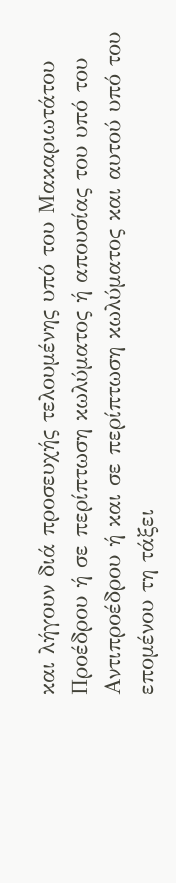και λήγουν διά προσευχής τελουμένης υπό του Μακαριωτάτου Προέδρου ή σε περίπτωση κωλύματος ή απουσίας του υπό του Αντιπροέδρου ή και σε περίπτωση κωλύματος και αυτού υπό του επομένου τη τάξει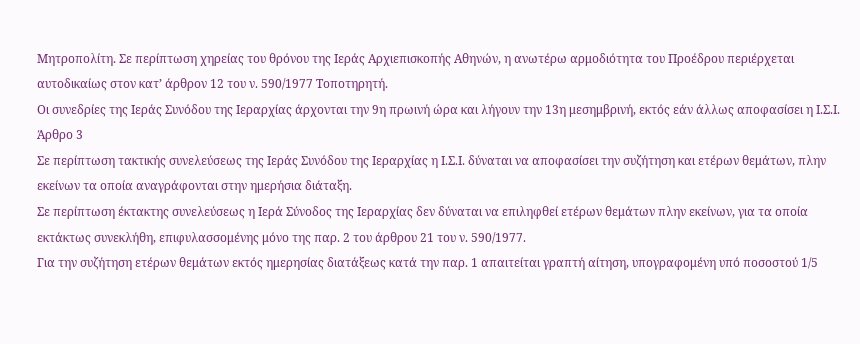Μητροπολίτη. Σε περίπτωση χηρείας του θρόνου της Ιεράς Αρχιεπισκοπής Αθηνών, η ανωτέρω αρμοδιότητα του Προέδρου περιέρχεται αυτοδικαίως στον κατ’ άρθρον 12 του ν. 590/1977 Τοποτηρητή.
Οι συνεδρίες της Ιεράς Συνόδου της Ιεραρχίας άρχονται την 9η πρωινή ώρα και λήγουν την 13η μεσημβρινή, εκτός εάν άλλως αποφασίσει η Ι.Σ.Ι.
Άρθρο 3
Σε περίπτωση τακτικής συνελεύσεως της Ιεράς Συνόδου της Ιεραρχίας η Ι.Σ.Ι. δύναται να αποφασίσει την συζήτηση και ετέρων θεμάτων, πλην εκείνων τα οποία αναγράφονται στην ημερήσια διάταξη.
Σε περίπτωση έκτακτης συνελεύσεως η Ιερά Σύνοδος της Ιεραρχίας δεν δύναται να επιληφθεί ετέρων θεμάτων πλην εκείνων, για τα οποία εκτάκτως συνεκλήθη, επιφυλασσομένης μόνο της παρ. 2 του άρθρου 21 του ν. 590/1977.
Για την συζήτηση ετέρων θεμάτων εκτός ημερησίας διατάξεως κατά την παρ. 1 απαιτείται γραπτή αίτηση, υπογραφομένη υπό ποσοστού 1/5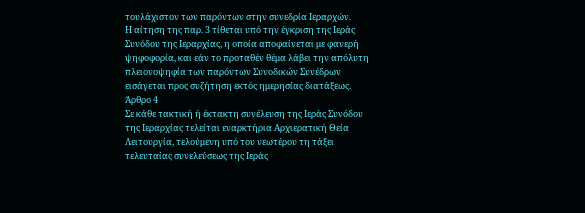τουλάχιστον των παρόντων στην συνεδρία Ιεραρχών.
Η αίτηση της παρ. 3 τίθεται υπό την έγκριση της Ιεράς Συνόδου της Ιεραρχίας, η οποία αποφαίνεται με φανερή ψηφοφορία, και εάν το προταθέν θέμα λάβει την απόλυτη πλειονοψηφία των παρόντων Συνοδικών Συνέδρων εισάγεται προς συζήτηση εκτός ημερησίας διατάξεως.
Άρθρο 4
Σε κάθε τακτική ή έκτακτη συνέλευση της Ιεράς Συνόδου της Ιεραρχίας τελείται εναρκτήρια Αρχιερατική Θεία Λειτουργία, τελούμενη υπό του νεωτέρου τη τάξει τελευταίας συνελεύσεως της Ιεράς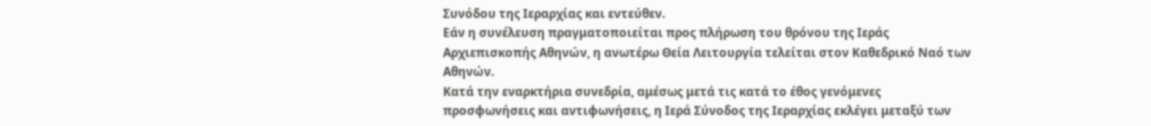Συνόδου της Ιεραρχίας και εντεύθεν.
Εάν η συνέλευση πραγματοποιείται προς πλήρωση του θρόνου της Ιεράς Αρχιεπισκοπής Αθηνών, η ανωτέρω Θεία Λειτουργία τελείται στον Καθεδρικό Ναό των Αθηνών.
Κατά την εναρκτήρια συνεδρία, αμέσως μετά τις κατά το έθος γενόμενες προσφωνήσεις και αντιφωνήσεις, η Ιερά Σύνοδος της Ιεραρχίας εκλέγει μεταξύ των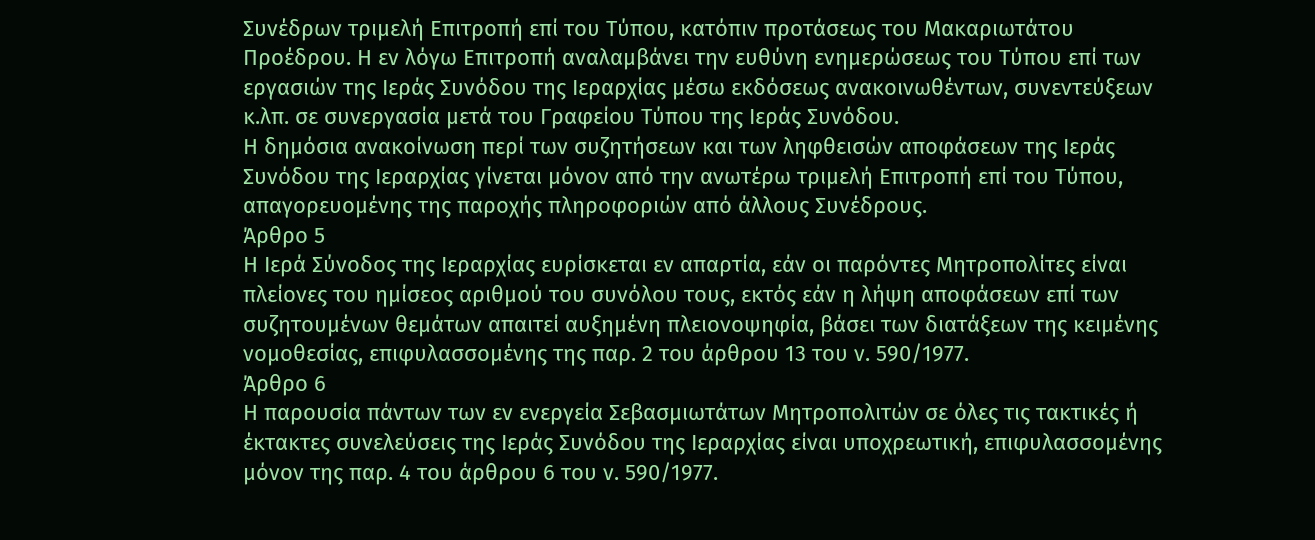Συνέδρων τριμελή Επιτροπή επί του Τύπου, κατόπιν προτάσεως του Μακαριωτάτου Προέδρου. Η εν λόγω Επιτροπή αναλαμβάνει την ευθύνη ενημερώσεως του Τύπου επί των εργασιών της Ιεράς Συνόδου της Ιεραρχίας μέσω εκδόσεως ανακοινωθέντων, συνεντεύξεων κ.λπ. σε συνεργασία μετά του Γραφείου Τύπου της Ιεράς Συνόδου.
Η δημόσια ανακοίνωση περί των συζητήσεων και των ληφθεισών αποφάσεων της Ιεράς Συνόδου της Ιεραρχίας γίνεται μόνον από την ανωτέρω τριμελή Επιτροπή επί του Τύπου, απαγορευομένης της παροχής πληροφοριών από άλλους Συνέδρους.
Άρθρο 5
Η Ιερά Σύνοδος της Ιεραρχίας ευρίσκεται εν απαρτία, εάν οι παρόντες Μητροπολίτες είναι πλείονες του ημίσεος αριθμού του συνόλου τους, εκτός εάν η λήψη αποφάσεων επί των συζητουμένων θεμάτων απαιτεί αυξημένη πλειονοψηφία, βάσει των διατάξεων της κειμένης νομοθεσίας, επιφυλασσομένης της παρ. 2 του άρθρου 13 του ν. 590/1977.
Άρθρο 6
Η παρουσία πάντων των εν ενεργεία Σεβασμιωτάτων Μητροπολιτών σε όλες τις τακτικές ή έκτακτες συνελεύσεις της Ιεράς Συνόδου της Ιεραρχίας είναι υποχρεωτική, επιφυλασσομένης μόνον της παρ. 4 του άρθρου 6 του ν. 590/1977.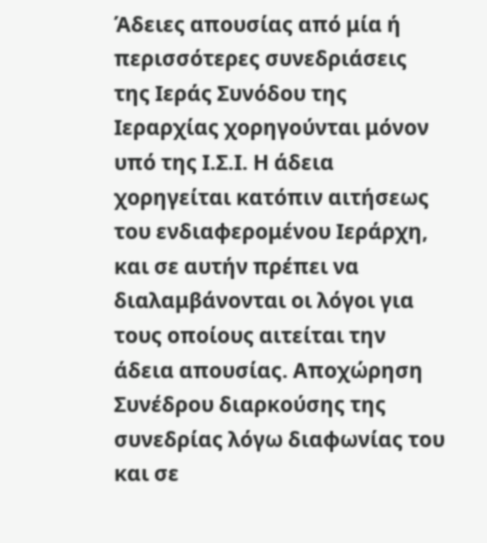Άδειες απουσίας από μία ή περισσότερες συνεδριάσεις της Ιεράς Συνόδου της Ιεραρχίας χορηγούνται μόνον υπό της Ι.Σ.Ι. Η άδεια χορηγείται κατόπιν αιτήσεως του ενδιαφερομένου Ιεράρχη, και σε αυτήν πρέπει να διαλαμβάνονται οι λόγοι για τους οποίους αιτείται την άδεια απουσίας. Αποχώρηση Συνέδρου διαρκούσης της συνεδρίας λόγω διαφωνίας του και σε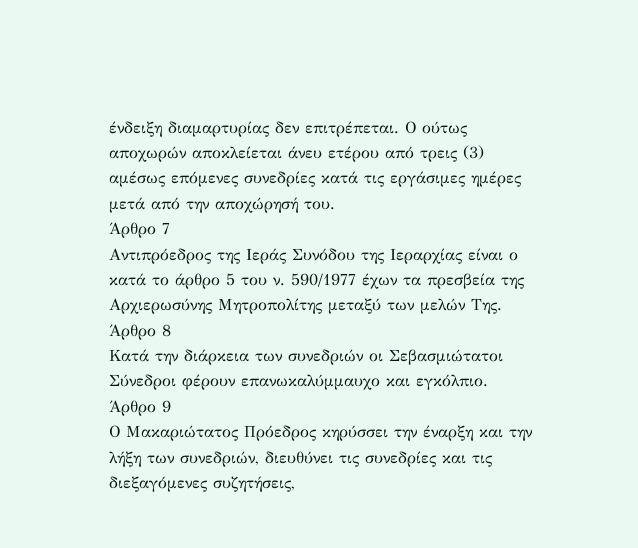ένδειξη διαμαρτυρίας δεν επιτρέπεται. Ο ούτως αποχωρών αποκλείεται άνευ ετέρου από τρεις (3) αμέσως επόμενες συνεδρίες κατά τις εργάσιμες ημέρες μετά από την αποχώρησή του.
Άρθρο 7
Αντιπρόεδρος της Ιεράς Συνόδου της Ιεραρχίας είναι ο κατά το άρθρο 5 του ν. 590/1977 έχων τα πρεσβεία της Αρχιερωσύνης Μητροπολίτης μεταξύ των μελών Της.
Άρθρο 8
Κατά την διάρκεια των συνεδριών οι Σεβασμιώτατοι Σύνεδροι φέρουν επανωκαλύμμαυχο και εγκόλπιο.
Άρθρο 9
Ο Μακαριώτατος Πρόεδρος κηρύσσει την έναρξη και την λήξη των συνεδριών, διευθύνει τις συνεδρίες και τις διεξαγόμενες συζητήσεις,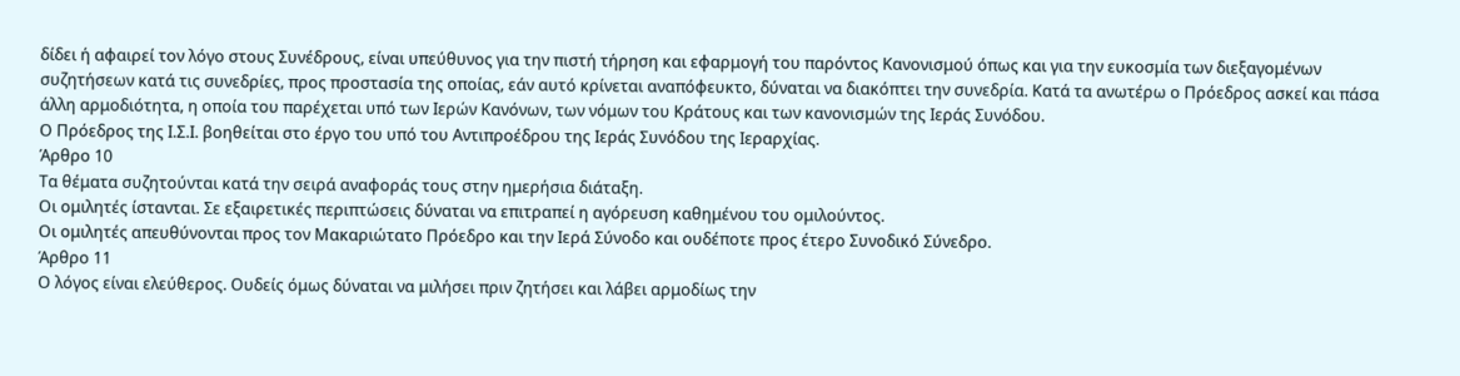δίδει ή αφαιρεί τον λόγο στους Συνέδρους, είναι υπεύθυνος για την πιστή τήρηση και εφαρμογή του παρόντος Κανονισμού όπως και για την ευκοσμία των διεξαγομένων συζητήσεων κατά τις συνεδρίες, προς προστασία της οποίας, εάν αυτό κρίνεται αναπόφευκτο, δύναται να διακόπτει την συνεδρία. Κατά τα ανωτέρω ο Πρόεδρος ασκεί και πάσα άλλη αρμοδιότητα, η οποία του παρέχεται υπό των Ιερών Κανόνων, των νόμων του Κράτους και των κανονισμών της Ιεράς Συνόδου.
Ο Πρόεδρος της Ι.Σ.Ι. βοηθείται στο έργο του υπό του Αντιπροέδρου της Ιεράς Συνόδου της Ιεραρχίας.
Άρθρο 10
Τα θέματα συζητούνται κατά την σειρά αναφοράς τους στην ημερήσια διάταξη.
Οι ομιλητές ίστανται. Σε εξαιρετικές περιπτώσεις δύναται να επιτραπεί η αγόρευση καθημένου του ομιλούντος.
Οι ομιλητές απευθύνονται προς τον Μακαριώτατο Πρόεδρο και την Ιερά Σύνοδο και ουδέποτε προς έτερο Συνοδικό Σύνεδρο.
Άρθρο 11
Ο λόγος είναι ελεύθερος. Ουδείς όμως δύναται να μιλήσει πριν ζητήσει και λάβει αρμοδίως την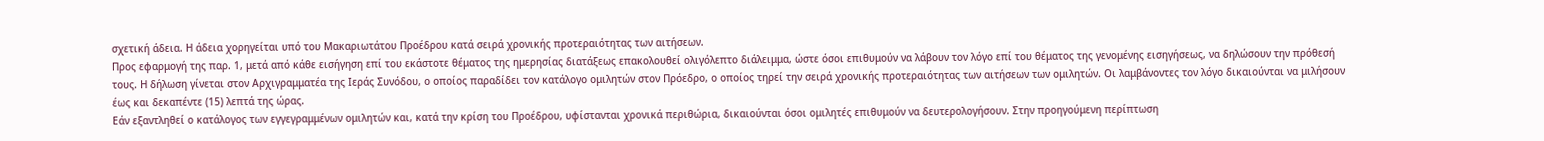σχετική άδεια. Η άδεια χορηγείται υπό του Μακαριωτάτου Προέδρου κατά σειρά χρονικής προτεραιότητας των αιτήσεων.
Προς εφαρμογή της παρ. 1, μετά από κάθε εισήγηση επί του εκάστοτε θέματος της ημερησίας διατάξεως επακολουθεί ολιγόλεπτο διάλειμμα, ώστε όσοι επιθυμούν να λάβουν τον λόγο επί του θέματος της γενομένης εισηγήσεως, να δηλώσουν την πρόθεσή τους. Η δήλωση γίνεται στον Αρχιγραμματέα της Ιεράς Συνόδου, ο οποίος παραδίδει τον κατάλογο ομιλητών στον Πρόεδρο, ο οποίος τηρεί την σειρά χρονικής προτεραιότητας των αιτήσεων των ομιλητών. Οι λαμβάνοντες τον λόγο δικαιούνται να μιλήσουν έως και δεκαπέντε (15) λεπτά της ώρας.
Εάν εξαντληθεί ο κατάλογος των εγγεγραμμένων ομιλητών και, κατά την κρίση του Προέδρου, υφίστανται χρονικά περιθώρια, δικαιούνται όσοι ομιλητές επιθυμούν να δευτερολογήσουν. Στην προηγούμενη περίπτωση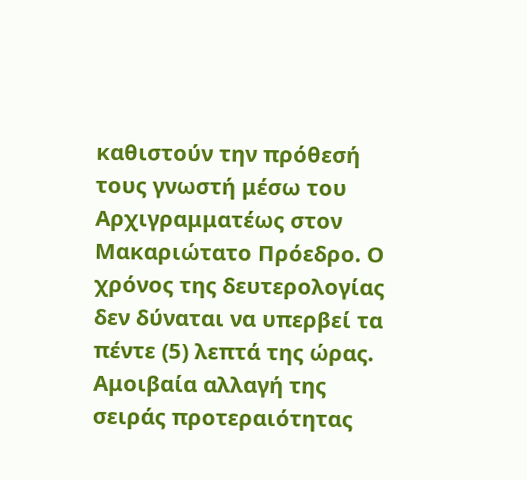καθιστούν την πρόθεσή τους γνωστή μέσω του Αρχιγραμματέως στον Μακαριώτατο Πρόεδρο. Ο χρόνος της δευτερολογίας δεν δύναται να υπερβεί τα πέντε (5) λεπτά της ώρας.
Αμοιβαία αλλαγή της σειράς προτεραιότητας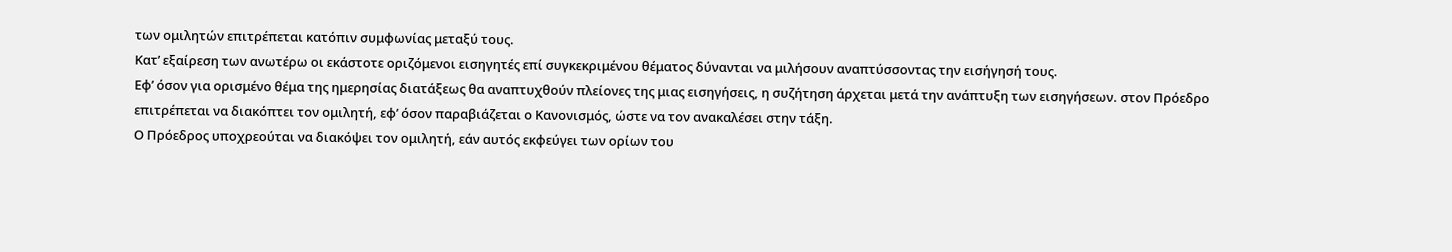των ομιλητών επιτρέπεται κατόπιν συμφωνίας μεταξύ τους.
Κατ’ εξαίρεση των ανωτέρω οι εκάστοτε οριζόμενοι εισηγητές επί συγκεκριμένου θέματος δύνανται να μιλήσουν αναπτύσσοντας την εισήγησή τους.
Εφ’ όσον για ορισμένο θέμα της ημερησίας διατάξεως θα αναπτυχθούν πλείονες της μιας εισηγήσεις, η συζήτηση άρχεται μετά την ανάπτυξη των εισηγήσεων. στον Πρόεδρο επιτρέπεται να διακόπτει τον ομιλητή, εφ’ όσον παραβιάζεται ο Κανονισμός, ώστε να τον ανακαλέσει στην τάξη.
Ο Πρόεδρος υποχρεούται να διακόψει τον ομιλητή, εάν αυτός εκφεύγει των ορίων του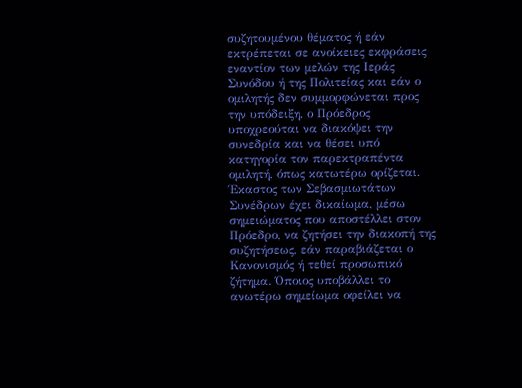συζητουμένου θέματος ή εάν εκτρέπεται σε ανοίκειες εκφράσεις εναντίον των μελών της Ιεράς Συνόδου ή της Πολιτείας και εάν ο ομιλητής δεν συμμορφώνεται προς την υπόδειξη, ο Πρόεδρος υποχρεούται να διακόψει την συνεδρία και να θέσει υπό κατηγορία τον παρεκτραπέντα ομιλητή, όπως κατωτέρω ορίζεται.
Έκαστος των Σεβασμιωτάτων Συνέδρων έχει δικαίωμα, μέσω σημειώματος που αποστέλλει στον Πρόεδρο, να ζητήσει την διακοπή της συζητήσεως, εάν παραβιάζεται ο Κανονισμός ή τεθεί προσωπικό ζήτημα. Όποιος υποβάλλει το ανωτέρω σημείωμα οφείλει να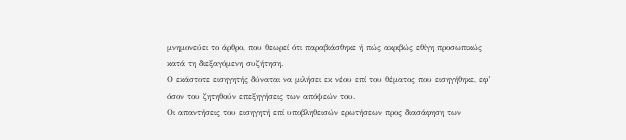μνημονεύει το άρθρο, που θεωρεί ότι παραβιάσθηκε ή πώς ακριβώς εθίγη προσωπικώς κατά τη διεξαγόμενη συζήτηση.
Ο εκάστοτε εισηγητής δύναται να μιλήσει εκ νέου επί του θέματος που εισηγήθηκε, εφ’ όσον του ζητηθούν επεξηγήσεις των απόψεών του.
Οι απαντήσεις του εισηγητή επί υποβληθεισών ερωτήσεων προς διασάφηση των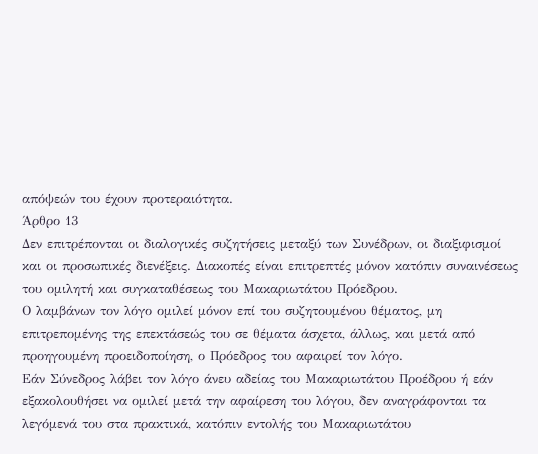απόψεών του έχουν προτεραιότητα.
Άρθρο 13
Δεν επιτρέπονται οι διαλογικές συζητήσεις μεταξύ των Συνέδρων, οι διαξιφισμοί και οι προσωπικές διενέξεις. Διακοπές είναι επιτρεπτές μόνον κατόπιν συναινέσεως του ομιλητή και συγκαταθέσεως του Μακαριωτάτου Πρόεδρου.
Ο λαμβάνων τον λόγο ομιλεί μόνον επί του συζητουμένου θέματος, μη επιτρεπομένης της επεκτάσεώς του σε θέματα άσχετα, άλλως, και μετά από προηγουμένη προειδοποίηση, ο Πρόεδρος του αφαιρεί τον λόγο.
Εάν Σύνεδρος λάβει τον λόγο άνευ αδείας του Μακαριωτάτου Προέδρου ή εάν εξακολουθήσει να ομιλεί μετά την αφαίρεση του λόγου, δεν αναγράφονται τα λεγόμενά του στα πρακτικά, κατόπιν εντολής του Μακαριωτάτου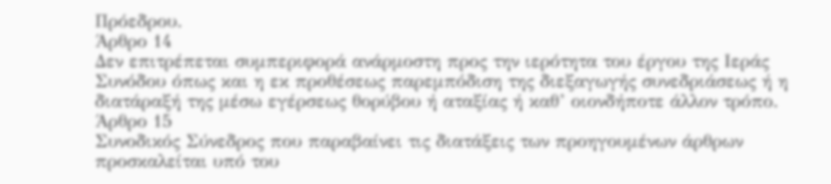Πρόεδρου.
Άρθρο 14
Δεν επιτρέπεται συμπεριφορά ανάρμοστη προς την ιερότητα του έργου της Ιεράς Συνόδου όπως και η εκ προθέσεως παρεμπόδιση της διεξαγωγής συνεδριάσεως ή η διατάραξή της μέσω εγέρσεως θορύβου ή αταξίας ή καθ’ οιονδήποτε άλλον τρόπο.
Άρθρο 15
Συνοδικός Σύνεδρος που παραβαίνει τις διατάξεις των προηγουμένων άρθρων προσκαλείται υπό του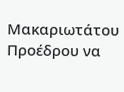Μακαριωτάτου Προέδρου να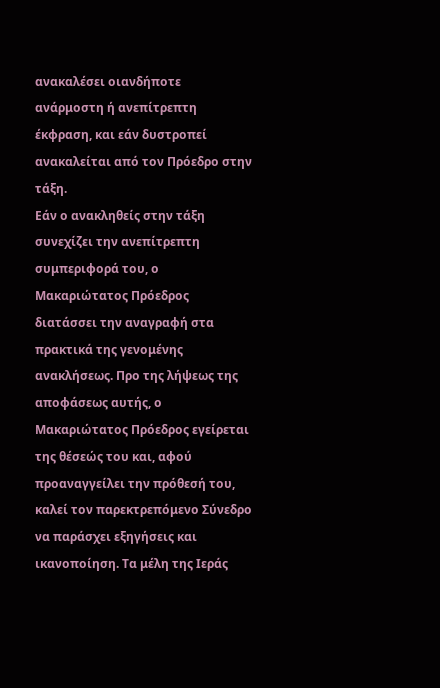ανακαλέσει οιανδήποτε ανάρμοστη ή ανεπίτρεπτη έκφραση, και εάν δυστροπεί ανακαλείται από τον Πρόεδρο στην τάξη.
Εάν ο ανακληθείς στην τάξη συνεχίζει την ανεπίτρεπτη συμπεριφορά του, ο Μακαριώτατος Πρόεδρος διατάσσει την αναγραφή στα πρακτικά της γενομένης ανακλήσεως. Προ της λήψεως της αποφάσεως αυτής, ο Μακαριώτατος Πρόεδρος εγείρεται της θέσεώς του και, αφού προαναγγείλει την πρόθεσή του, καλεί τον παρεκτρεπόμενο Σύνεδρο να παράσχει εξηγήσεις και ικανοποίηση. Τα μέλη της Ιεράς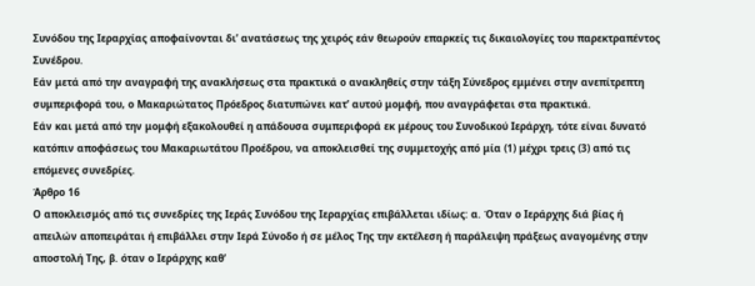Συνόδου της Ιεραρχίας αποφαίνονται δι’ ανατάσεως της χειρός εάν θεωρούν επαρκείς τις δικαιολογίες του παρεκτραπέντος Συνέδρου.
Εάν μετά από την αναγραφή της ανακλήσεως στα πρακτικά ο ανακληθείς στην τάξη Σύνεδρος εμμένει στην ανεπίτρεπτη συμπεριφορά του, ο Μακαριώτατος Πρόεδρος διατυπώνει κατ’ αυτού μομφή, που αναγράφεται στα πρακτικά.
Εάν και μετά από την μομφή εξακολουθεί η απάδουσα συμπεριφορά εκ μέρους του Συνοδικού Ιεράρχη, τότε είναι δυνατό κατόπιν αποφάσεως του Μακαριωτάτου Προέδρου, να αποκλεισθεί της συμμετοχής από μία (1) μέχρι τρεις (3) από τις επόμενες συνεδρίες.
Άρθρο 16
Ο αποκλεισμός από τις συνεδρίες της Ιεράς Συνόδου της Ιεραρχίας επιβάλλεται ιδίως: α. Όταν ο Ιεράρχης διά βίας ή απειλών αποπειράται ή επιβάλλει στην Ιερά Σύνοδο ή σε μέλος Της την εκτέλεση ή παράλειψη πράξεως αναγομένης στην αποστολή Της, β. όταν ο Ιεράρχης καθ’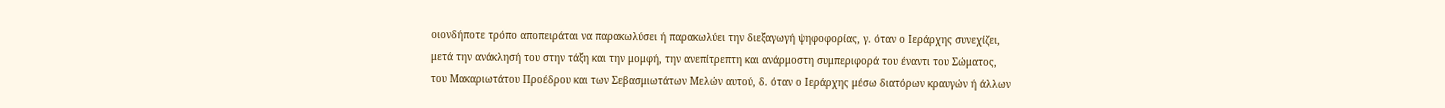οιονδήποτε τρόπο αποπειράται να παρακωλύσει ή παρακωλύει την διεξαγωγή ψηφοφορίας, γ. όταν ο Ιεράρχης συνεχίζει, μετά την ανάκλησή του στην τάξη και την μομφή, την ανεπίτρεπτη και ανάρμοστη συμπεριφορά του έναντι του Σώματος, του Μακαριωτάτου Προέδρου και των Σεβασμιωτάτων Μελών αυτού, δ. όταν ο Ιεράρχης μέσω διατόρων κραυγών ή άλλων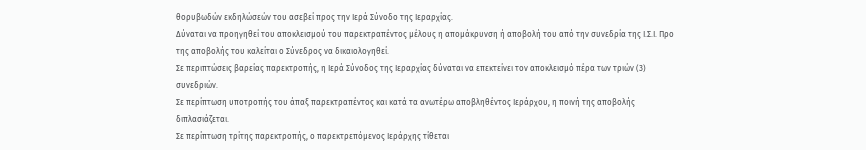θορυβωδών εκδηλώσεών του ασεβεί προς την Ιερά Σύνοδο της Ιεραρχίας.
Δύναται να προηγηθεί του αποκλεισμού του παρεκτραπέντος μέλους η απομάκρυνση ή αποβολή του από την συνεδρία της Ι.Σ.Ι. Προ της αποβολής του καλείται ο Σύνεδρος να δικαιολογηθεί.
Σε περιπτώσεις βαρείας παρεκτροπής, η Ιερά Σύνοδος της Ιεραρχίας δύναται να επεκτείνει τον αποκλεισμό πέρα των τριών (3) συνεδριών.
Σε περίπτωση υποτροπής του άπαξ παρεκτραπέντος και κατά τα ανωτέρω αποβληθέντος Ιεράρχου, η ποινή της αποβολής διπλασιάζεται.
Σε περίπτωση τρίτης παρεκτροπής, ο παρεκτρεπόμενος Ιεράρχης τίθεται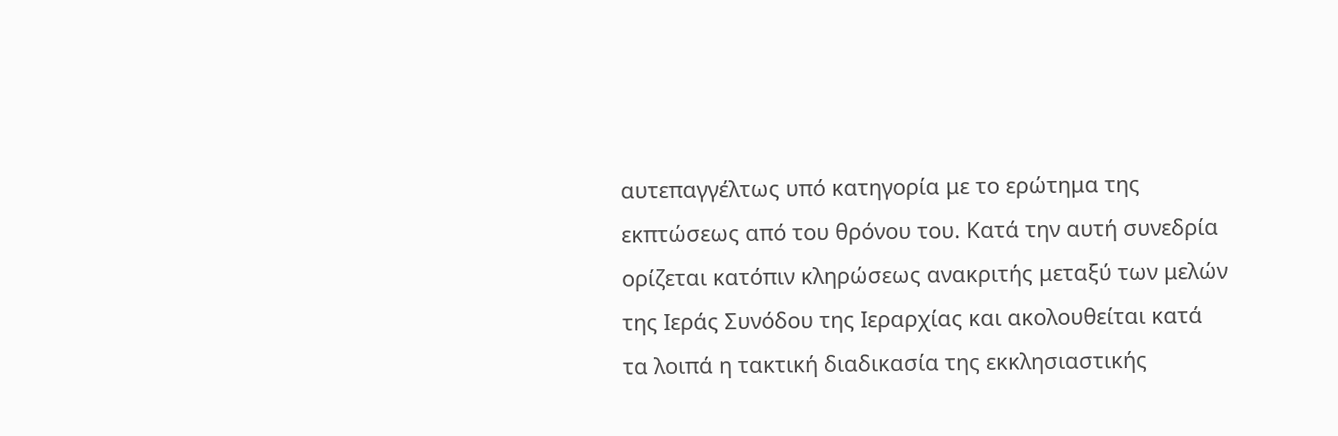αυτεπαγγέλτως υπό κατηγορία με το ερώτημα της εκπτώσεως από του θρόνου του. Κατά την αυτή συνεδρία ορίζεται κατόπιν κληρώσεως ανακριτής μεταξύ των μελών της Ιεράς Συνόδου της Ιεραρχίας και ακολουθείται κατά τα λοιπά η τακτική διαδικασία της εκκλησιαστικής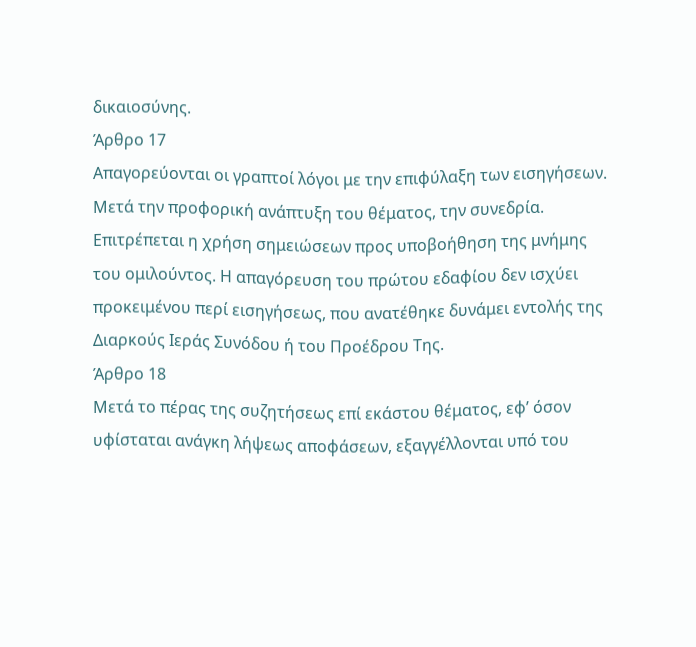δικαιοσύνης.
Άρθρο 17
Απαγορεύονται οι γραπτοί λόγοι με την επιφύλαξη των εισηγήσεων. Μετά την προφορική ανάπτυξη του θέματος, την συνεδρία. Επιτρέπεται η χρήση σημειώσεων προς υποβοήθηση της μνήμης του ομιλούντος. Η απαγόρευση του πρώτου εδαφίου δεν ισχύει προκειμένου περί εισηγήσεως, που ανατέθηκε δυνάμει εντολής της Διαρκούς Ιεράς Συνόδου ή του Προέδρου Της.
Άρθρο 18
Μετά το πέρας της συζητήσεως επί εκάστου θέματος, εφ’ όσον υφίσταται ανάγκη λήψεως αποφάσεων, εξαγγέλλονται υπό του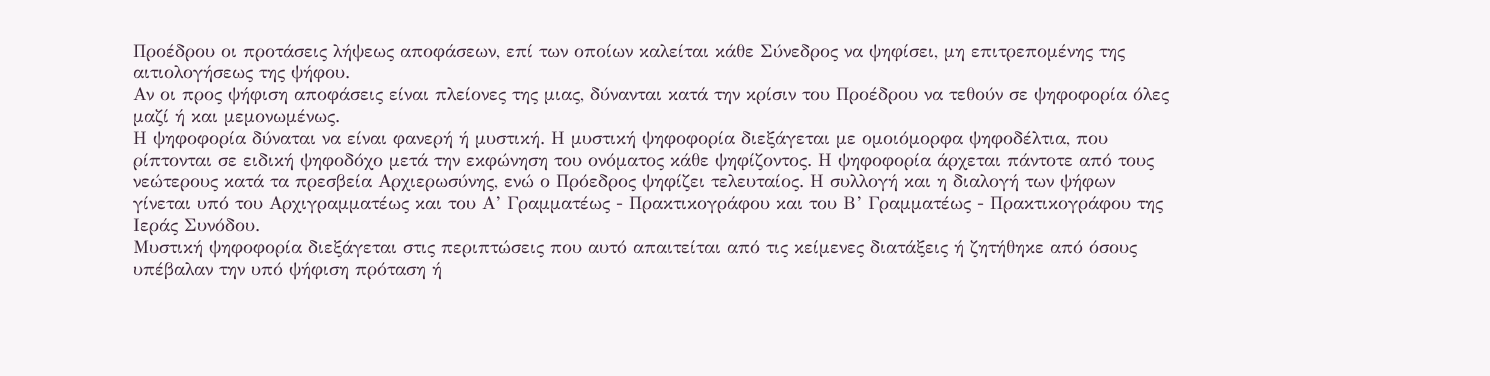Προέδρου οι προτάσεις λήψεως αποφάσεων, επί των οποίων καλείται κάθε Σύνεδρος να ψηφίσει, μη επιτρεπομένης της αιτιολογήσεως της ψήφου.
Αν οι προς ψήφιση αποφάσεις είναι πλείονες της μιας, δύνανται κατά την κρίσιν του Προέδρου να τεθούν σε ψηφοφορία όλες μαζί ή και μεμονωμένως.
Η ψηφοφορία δύναται να είναι φανερή ή μυστική. Η μυστική ψηφοφορία διεξάγεται με ομοιόμορφα ψηφοδέλτια, που ρίπτονται σε ειδική ψηφοδόχο μετά την εκφώνηση του ονόματος κάθε ψηφίζοντος. Η ψηφοφορία άρχεται πάντοτε από τους νεώτερους κατά τα πρεσβεία Αρχιερωσύνης, ενώ ο Πρόεδρος ψηφίζει τελευταίος. Η συλλογή και η διαλογή των ψήφων γίνεται υπό του Αρχιγραμματέως και του Α’ Γραμματέως - Πρακτικογράφου και του Β’ Γραμματέως - Πρακτικογράφου της Ιεράς Συνόδου.
Μυστική ψηφοφορία διεξάγεται στις περιπτώσεις που αυτό απαιτείται από τις κείμενες διατάξεις ή ζητήθηκε από όσους υπέβαλαν την υπό ψήφιση πρόταση ή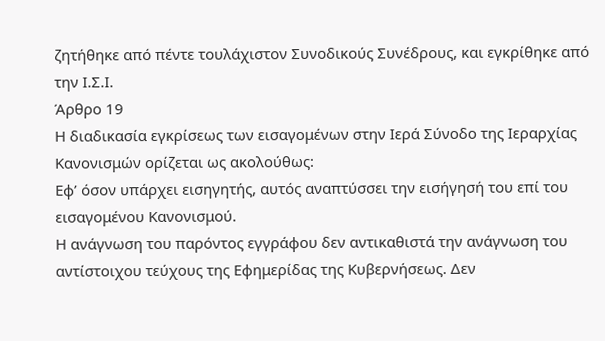ζητήθηκε από πέντε τουλάχιστον Συνοδικούς Συνέδρους, και εγκρίθηκε από την Ι.Σ.Ι.
Άρθρο 19
Η διαδικασία εγκρίσεως των εισαγομένων στην Ιερά Σύνοδο της Ιεραρχίας Κανονισμών ορίζεται ως ακολούθως:
Εφ’ όσον υπάρχει εισηγητής, αυτός αναπτύσσει την εισήγησή του επί του εισαγομένου Κανονισμού.
Η ανάγνωση του παρόντος εγγράφου δεν αντικαθιστά την ανάγνωση του αντίστοιχου τεύχους της Εφημερίδας της Κυβερνήσεως. Δεν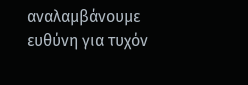αναλαμβάνουμε ευθύνη για τυχόν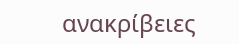ανακρίβειες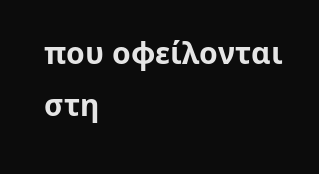που οφείλονται στη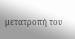μετατροπή του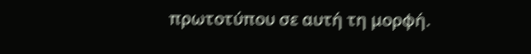πρωτοτύπου σε αυτή τη μορφή.